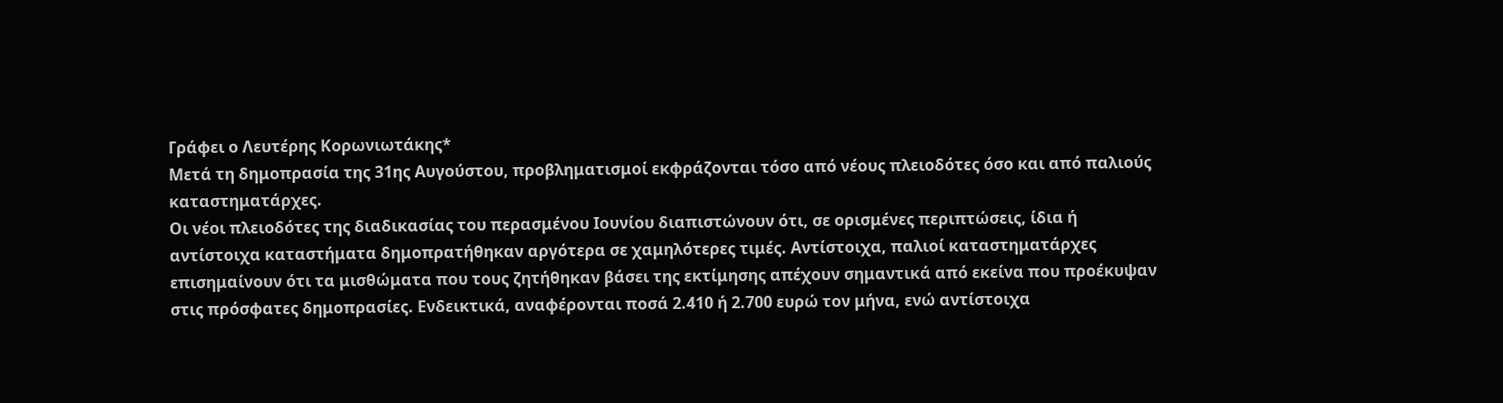Γράφει ο Λευτέρης Κορωνιωτάκης*
Μετά τη δημοπρασία της 31ης Αυγούστου, προβληματισμοί εκφράζονται τόσο από νέους πλειοδότες όσο και από παλιούς καταστηματάρχες.
Οι νέοι πλειοδότες της διαδικασίας του περασμένου Ιουνίου διαπιστώνουν ότι, σε ορισμένες περιπτώσεις, ίδια ή αντίστοιχα καταστήματα δημοπρατήθηκαν αργότερα σε χαμηλότερες τιμές. Αντίστοιχα, παλιοί καταστηματάρχες επισημαίνουν ότι τα μισθώματα που τους ζητήθηκαν βάσει της εκτίμησης απέχουν σημαντικά από εκείνα που προέκυψαν στις πρόσφατες δημοπρασίες. Ενδεικτικά, αναφέρονται ποσά 2.410 ή 2.700 ευρώ τον μήνα, ενώ αντίστοιχα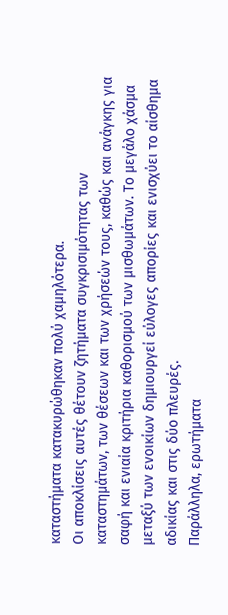καταστήματα κατακυρώθηκαν πολύ χαμηλότερα.
Οι αποκλίσεις αυτές θέτουν ζητήματα συγκρισιμότητας των καταστημάτων, των θέσεων και των χρήσεών τους, καθώς και ανάγκης για σαφή και ενιαία κριτήρια καθορισμού των μισθωμάτων. Το μεγάλο χάσμα μεταξύ των ενοικίων δημιουργεί εύλογες απορίες και ενισχύει το αίσθημα αδικίας και στις δύο πλευρές.
Παράλληλα, ερωτήματα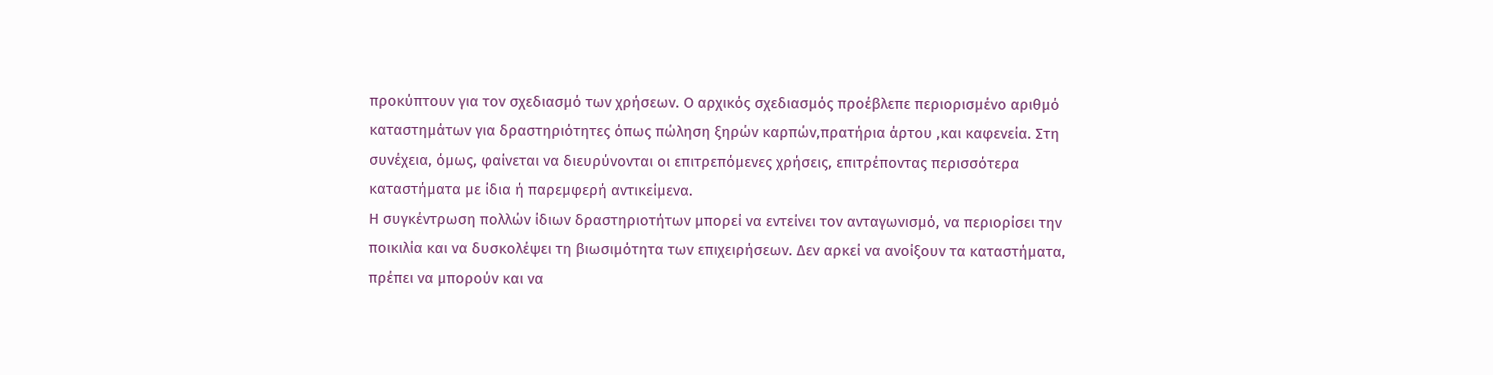προκύπτουν για τον σχεδιασμό των χρήσεων. Ο αρχικός σχεδιασμός προέβλεπε περιορισμένο αριθμό καταστημάτων για δραστηριότητες όπως πώληση ξηρών καρπών,πρατήρια άρτου ,και καφενεία. Στη συνέχεια, όμως, φαίνεται να διευρύνονται οι επιτρεπόμενες χρήσεις, επιτρέποντας περισσότερα καταστήματα με ίδια ή παρεμφερή αντικείμενα.
Η συγκέντρωση πολλών ίδιων δραστηριοτήτων μπορεί να εντείνει τον ανταγωνισμό, να περιορίσει την ποικιλία και να δυσκολέψει τη βιωσιμότητα των επιχειρήσεων. Δεν αρκεί να ανοίξουν τα καταστήματα, πρέπει να μπορούν και να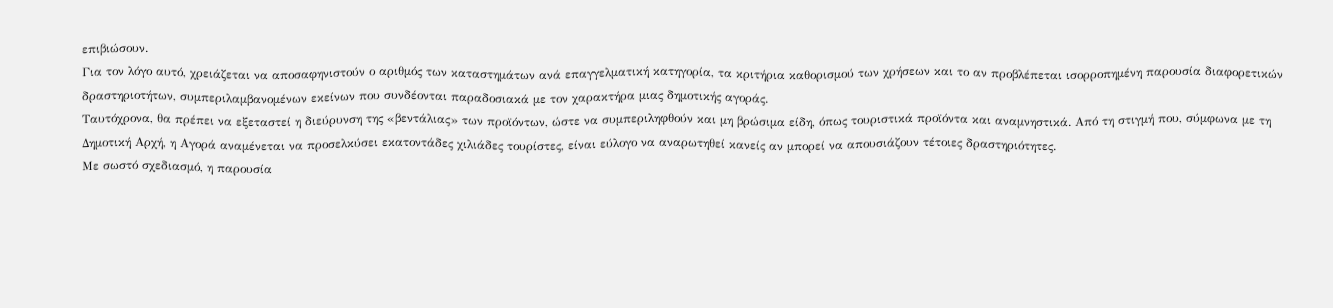επιβιώσουν.
Για τον λόγο αυτό, χρειάζεται να αποσαφηνιστούν ο αριθμός των καταστημάτων ανά επαγγελματική κατηγορία, τα κριτήρια καθορισμού των χρήσεων και το αν προβλέπεται ισορροπημένη παρουσία διαφορετικών δραστηριοτήτων, συμπεριλαμβανομένων εκείνων που συνδέονται παραδοσιακά με τον χαρακτήρα μιας δημοτικής αγοράς.
Ταυτόχρονα, θα πρέπει να εξεταστεί η διεύρυνση της «βεντάλιας» των προϊόντων, ώστε να συμπεριληφθούν και μη βρώσιμα είδη, όπως τουριστικά προϊόντα και αναμνηστικά. Από τη στιγμή που, σύμφωνα με τη Δημοτική Αρχή, η Αγορά αναμένεται να προσελκύσει εκατοντάδες χιλιάδες τουρίστες, είναι εύλογο να αναρωτηθεί κανείς αν μπορεί να απουσιάζουν τέτοιες δραστηριότητες.
Με σωστό σχεδιασμό, η παρουσία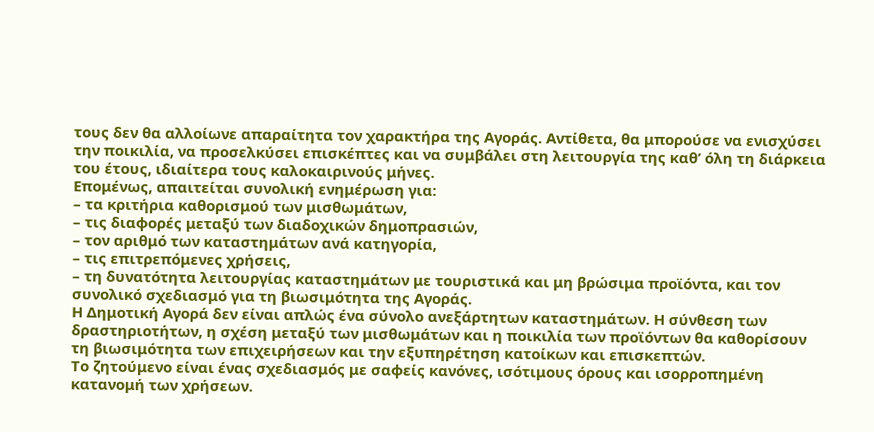τους δεν θα αλλοίωνε απαραίτητα τον χαρακτήρα της Αγοράς. Αντίθετα, θα μπορούσε να ενισχύσει την ποικιλία, να προσελκύσει επισκέπτες και να συμβάλει στη λειτουργία της καθ’ όλη τη διάρκεια του έτους, ιδιαίτερα τους καλοκαιρινούς μήνες.
Επομένως, απαιτείται συνολική ενημέρωση για:
– τα κριτήρια καθορισμού των μισθωμάτων,
– τις διαφορές μεταξύ των διαδοχικών δημοπρασιών,
– τον αριθμό των καταστημάτων ανά κατηγορία,
– τις επιτρεπόμενες χρήσεις,
– τη δυνατότητα λειτουργίας καταστημάτων με τουριστικά και μη βρώσιμα προϊόντα, και τον συνολικό σχεδιασμό για τη βιωσιμότητα της Αγοράς.
Η Δημοτική Αγορά δεν είναι απλώς ένα σύνολο ανεξάρτητων καταστημάτων. Η σύνθεση των δραστηριοτήτων, η σχέση μεταξύ των μισθωμάτων και η ποικιλία των προϊόντων θα καθορίσουν τη βιωσιμότητα των επιχειρήσεων και την εξυπηρέτηση κατοίκων και επισκεπτών.
Το ζητούμενο είναι ένας σχεδιασμός με σαφείς κανόνες, ισότιμους όρους και ισορροπημένη κατανομή των χρήσεων.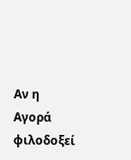Αν η Αγορά φιλοδοξεί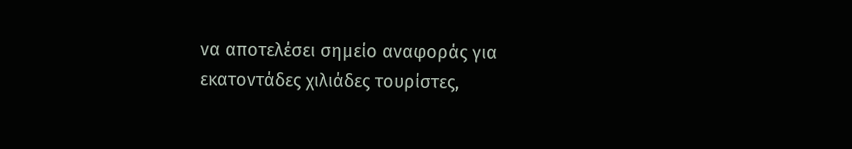να αποτελέσει σημείο αναφοράς για εκατοντάδες χιλιάδες τουρίστες,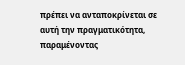πρέπει να ανταποκρίνεται σε αυτή την πραγματικότητα, παραμένοντας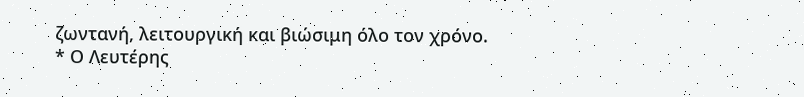ζωντανή, λειτουργική και βιώσιμη όλο τον χρόνο.
* Ο Λευτέρης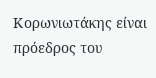Κορωνιωτάκης είναι πρόεδρος του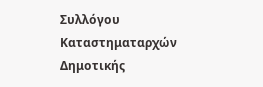Συλλόγου Καταστηματαρχών Δημοτικής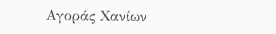Αγοράς Χανίων